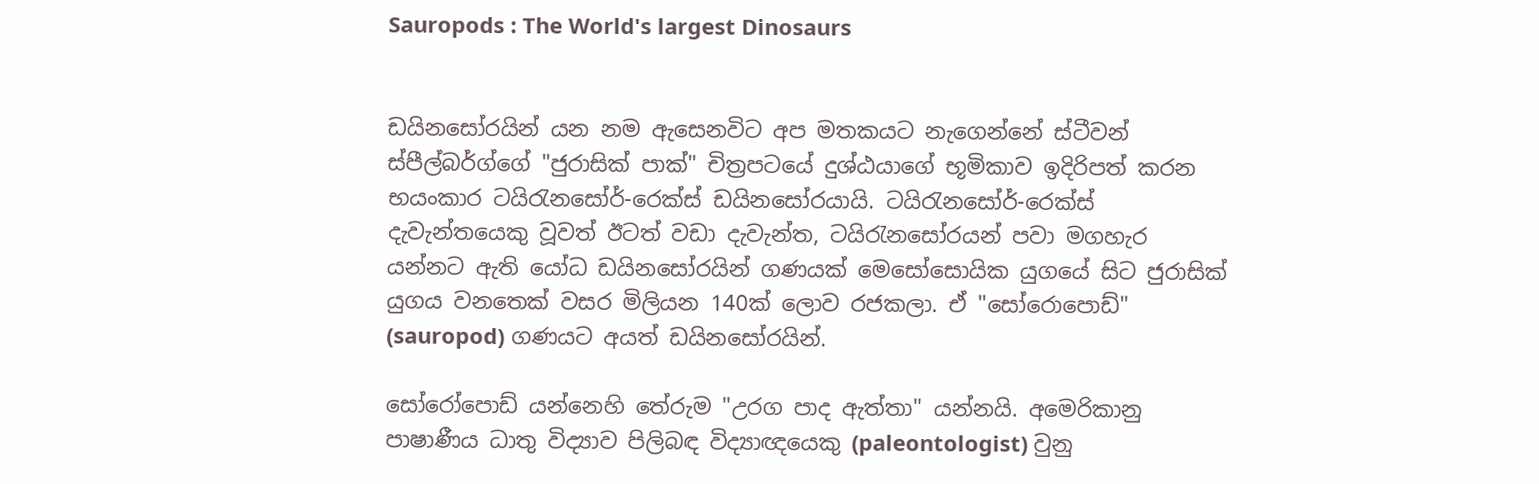Sauropods : The World's largest Dinosaurs


ඩයිනසෝරයින් යන නම ඇසෙනවිට අප මතකයට නැගෙන්නේ ස්ටීවන් ස්පීල්බර්ග්ගේ "ජුරාසික් පාක්" චිත්‍රපටයේ දුශ්ඨයාගේ භූමිකාව ඉදිරිපත් කරන භයංකාර ටයිරැනසෝර්-රෙක්ස් ඩයිනසෝරයායි. ටයිරැනසෝර්-රෙක්ස් දැවැන්තයෙකු වූවත් ඊටත් වඩා දැවැන්ත, ටයිරැනසෝරයන් පවා මගහැර යන්නට ඇති යෝධ ඩයිනසෝරයින් ගණයක් මෙසෝසොයික යුගයේ සිට ජුරාසික් යුගය වනතෙක් වසර මිලියන 140ක් ලොව රජකලා. ඒ "සෝරොපොඩ්" (sauropod) ගණයට අයත් ඩයිනසෝරයින්.

සෝරෝපොඩ් යන්නෙහි තේරුම "උරග පාද ඇත්තා" යන්නයි. අමෙරිකානු පාෂාණීය ධාතු විද්‍යාව පිලිබඳ විද්‍යාඥයෙකු (paleontologist) වුනු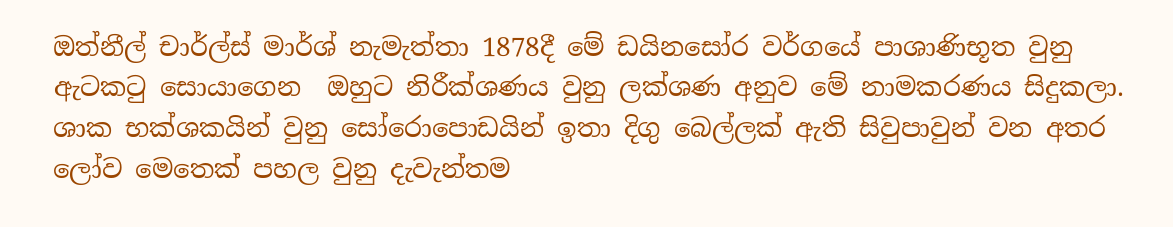ඔත්නීල් චාර්ල්ස් මාර්ශ් නැමැත්තා 1878දී මේ ඩයිනසෝර වර්ගයේ පාශාණිභූත වුනු ඇටකටු සොයාගෙන  ඔහුට නිරීක්ශණය වුනු ලක්ශණ අනුව මේ නාමකරණය සිදුකලා. ශාක භක්ශකයින් වුනු සෝරොපොඩයින් ඉතා දිගු බෙල්ලක් ඇති සිවුපාවුන් වන අතර ලෝව මෙතෙක් පහල වුනු දැවැන්තම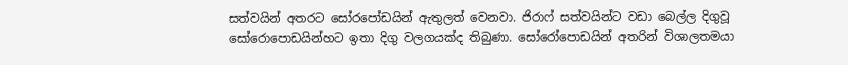සත්වයින් අතරට සෝරපෝඩයින් ඇතුලත් වෙනවා. ජිරාෆ් සත්වයින්ට වඩා බෙල්ල දිගුවූ සෝරොපොඩයින්හට ඉතා දිගු වලගයක්ද තිබුණා. සෝරෝපොඩයින් අතරින් විශාලතමයා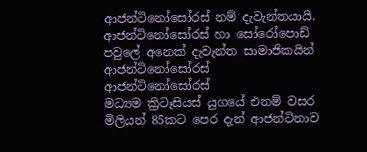ආජන්ටිනෝසෝරස් නම් දැවැන්තයායි.
ආජන්ටිනෝසෝරස් හා සෝරෝපොඩ් පවුලේ අනෙක් දැවැන්ත සාමාජිකයින්
ආජන්ටිනෝසෝරස්
ආජන්ටිනෝසෝරස්
මධ්‍යම ක්‍රිටෑසියස් යුගයේ එනම් වසර මිලියන් 85කට පෙර දැන් ආජන්ටිනාව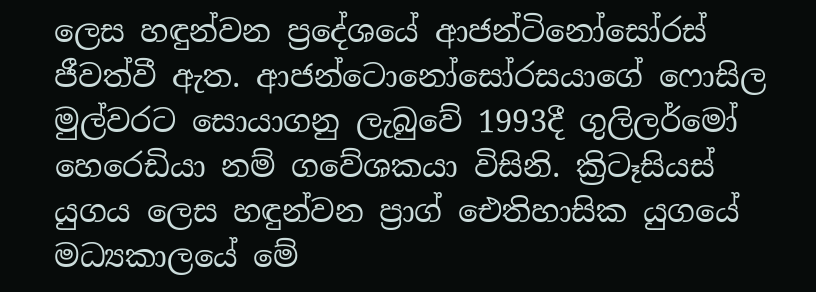ලෙස හඳුන්වන ප්‍රදේශයේ ආජන්ටිනෝසෝරස් ජීවත්වී ඇත. ආජන්ටොනෝසෝරසයාගේ ෆොසිල මුල්වරට සොයාගනු ලැබුවේ 1993දී ගුලිලර්මෝ හෙරෙඩියා නම් ගවේශකයා විසිනි. ක්‍රිටෑසියස් යුගය ලෙස හඳුන්වන ප්‍රාග් ඓතිහාසික යුගයේ මධ්‍යකාලයේ මේ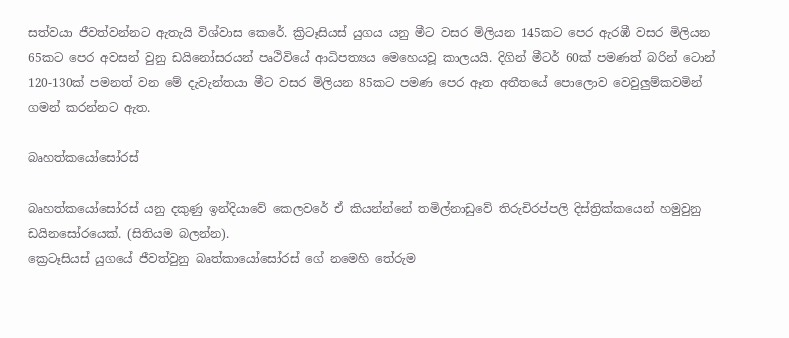සත්වයා ජීවත්වන්නට ඇතැයි විශ්වාස කෙරේ. ක්‍රිටෑසියස් යුගය යනු මීට වසර මිලියන 145කට පෙර ඇරඹී වසර මිලියන 65කට පෙර අවසන් වුනු ඩයිනෝසරයන් පෘථිවියේ ආධිපත්‍යය මෙහෙයවූ කාලයයි. දිගින් මීටර් 60ක් පමණත් බරින් ටොන් 120-130ක් පමනත් වන මේ දැවැන්තයා මීට වසර මිලියන 85කට පමණ පෙර ඈත අතීතයේ පොලොව වෙවුලුම්කවමින් ගමන් කරන්නට ඇත.

බෘහත්කයෝසෝරස්

බෘහත්කයෝසෝරස් යනු දකුණු ඉන්දියාවේ කෙලවරේ ඒ කියන්න්නේ තමිල්නාඩුවේ තිරුචිරප්පලි දිස්ත්‍රික්කයෙන් හමුවුනු ඩයිනසෝරයෙක්. (සිතියම බලන්න).
ක්‍රෙටෑසියස් යුගයේ ජීවත්වුනු බෘත්කායෝසෝරස් ගේ නමෙහි තේරුම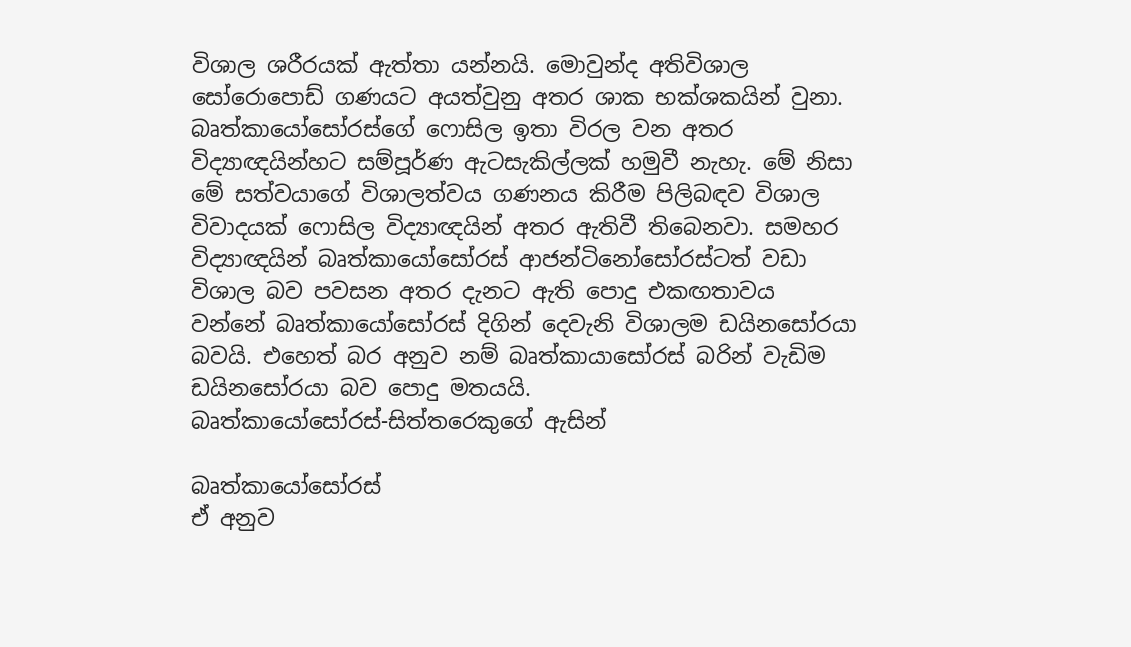විශාල ශරීරයක් ඇත්තා යන්නයි. මොවුන්ද අතිවිශාල සෝරොපොඩ් ගණයට අයත්වුනු අතර ශාක භක්ශකයින් වුනා. බෘත්කායෝසෝරස්ගේ ෆොසිල ඉතා විරල වන අතර විද්‍යාඥයින්හට සම්පූර්ණ ඇටසැකිල්ලක් හමුවී නැහැ. මේ නිසා මේ සත්වයාගේ විශාලත්වය ගණනය කිරීම පිලිබඳව විශාල විවාදයක් ෆොසිල විද්‍යාඥයින් අතර ඇතිවී තිබෙනවා. සමහර විද්‍යාඥයින් බෘත්කායෝසෝරස් ආජන්ටිනෝසෝරස්ටත් වඩා විශාල බව පවසන අතර දැනට ඇති පොදු එකඟතාවය වන්නේ බෘත්කායෝසෝරස් දිගින් දෙවැනි විශාලම ඩයිනසෝරයා බවයි. එහෙත් බර අනුව නම් බෘත්කායාසෝරස් බරින් වැඩිම ඩයිනසෝරයා බව පොදු මතයයි.
බෘත්කායෝසෝරස්-සිත්තරෙකුගේ ඇසින්

බෘත්කායෝසෝරස්
ඒ අනුව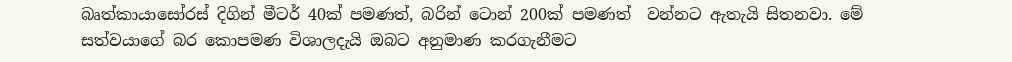බෘත්කායාසෝරස් දිගින් මීටර් 40ක් පමණත්, බරින් ටොන් 200ක් පමණත්  වන්නට ඇතැයි සිතනවා. මේ සත්වයාගේ බර කොපමණ විශාලදැයි ඔබට අනුමාණ කරගැනීමට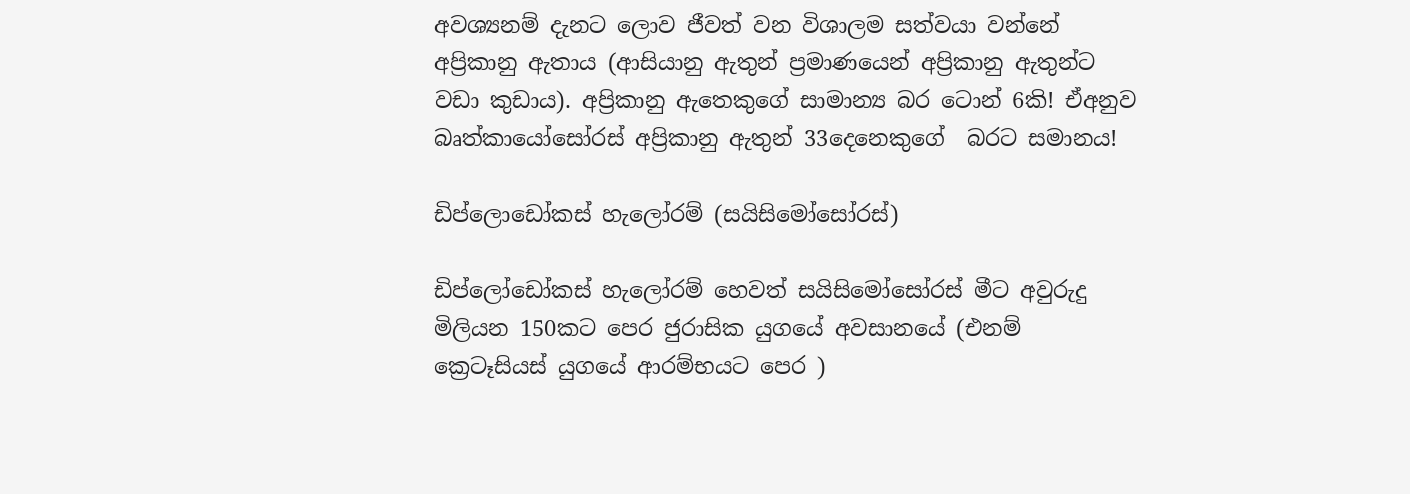අවශ්‍යනම් දැනට ලොව ජීවත් වන විශාලම සත්වයා වන්නේ අප්‍රිකානු ඇතාය (ආසියානු ඇතුන් ප්‍රමාණයෙන් අප්‍රිකානු ඇතුන්ට වඩා කුඩාය). අප්‍රිකානු ඇතෙකුගේ සාමාන්‍ය බර ටොන් 6කි! ඒඅනුව බෘත්කායෝසෝරස් අප්‍රිකානු ඇතුන් 33දෙනෙකුගේ  බරට සමානය!

ඩිප්ලොඩෝකස් හැලෝරම් (සයිසිමෝසෝරස්)

ඩිප්ලෝඩෝකස් හැලෝරම් හෙවත් සයිසිමෝසෝරස් මීට අවුරුදු මිලියන 150කට පෙර ජුරාසික යුගයේ අවසානයේ (එනම් ක්‍රෙටෑසියස් යුගයේ ආරම්භයට පෙර )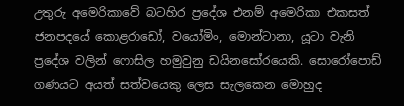උතුරු අමෙරිකාවේ බටහිර ප්‍රදේශ එනම් අමෙරිකා එකසත් ජනපදයේ කොළරාඩෝ, වයෝමිං, මොන්ටානා, යූටා වැනි ප්‍රදේශ වලින් ෆොසිල හමුවුනු ඩයිනසෝරයෙකි. සොරෝපොඩ් ගණයට අයත් සත්වයෙකු ලෙස සැලකෙන මොහුද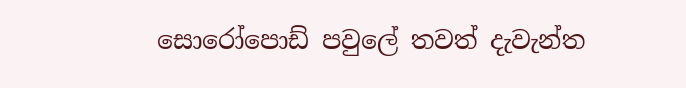සොරෝපොඩ් පවුලේ තවත් දැවැන්ත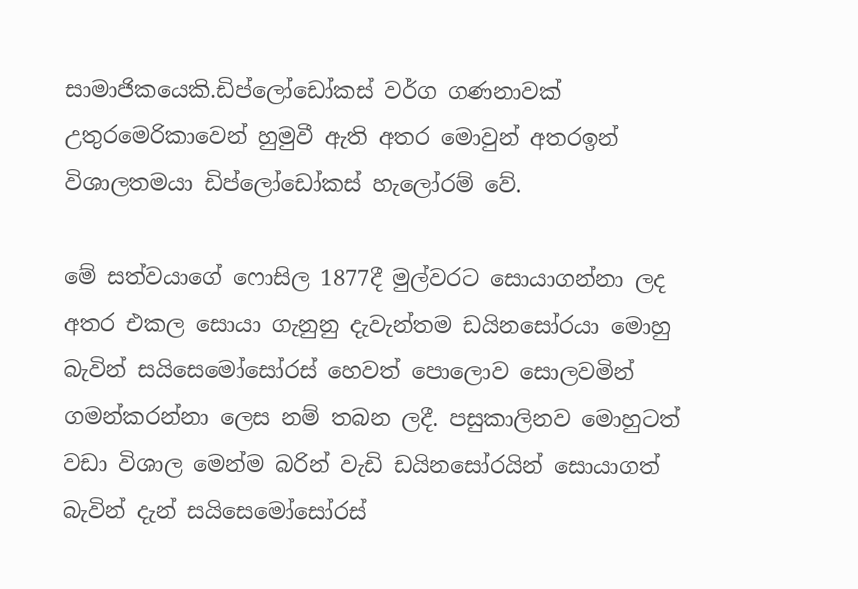සාමාජිකයෙකි.ඩිප්ලෝඩෝකස් වර්ග ගණනාවක් උතුරමෙරිකාවෙන් හුමුවී ඇති අතර මොවුන් අතරඉන් විශාලතමයා ඩිප්ලෝඩෝකස් හැලෝරම් වේ.

මේ සත්වයාගේ ෆොසිල 1877දී මුල්වරට සොයාගන්නා ලද අතර එකල සොයා ගැනුනු දැවැන්තම ඩයිනසෝරයා මොහු බැවින් සයිසෙමෝසෝරස් හෙවත් පොලොව සොලවමින් ගමන්කරන්නා ලෙස නම් තබන ලදී. පසුකාලිනව මොහුටත් වඩා විශාල මෙන්ම බරින් වැඩි ඩයිනසෝරයින් සොයාගත් බැවින් දැන් සයිසෙමෝසෝරස්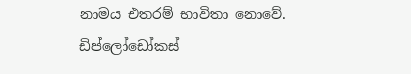නාමය එතරම් භාවිතා නොවේ.
ඩිප්ලෝඩෝකස්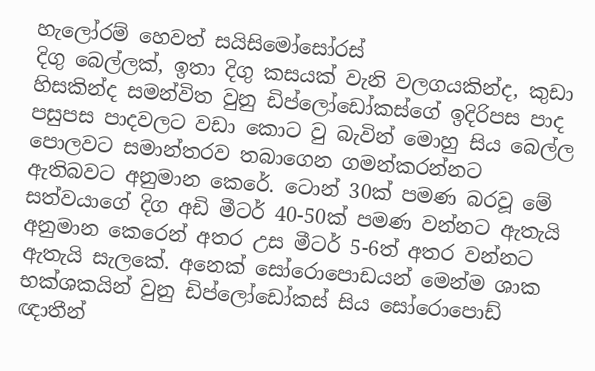හැලෝරම් හෙවත් සයිසිමෝසෝරස්
දිගු බෙල්ලක්, ඉතා දිගු කසයක් වැනි වලගයකින්ද, කුඩා හිසකින්ද සමන්විත වුනු ඩිප්ලෝඩෝකස්ගේ ඉදිරිපස පාද පසුපස පාදවලට වඩා කොට වු බැවින් මොහු සිය බෙල්ල පොලවට සමාන්තරව තබාගෙන ගමන්කරන්නට ඇතිබවට අනුමාන කෙරේ. ටොන් 30ක් පමණ බරවූ මේ සත්වයාගේ දිග අඩි මීටර් 40-50ක් පමණ වන්නට ඇතැයි අනුමාන කෙරෙන් අතර උස මීටර් 5-6ත් අතර වන්නට ඇතැයි සැලකේ. අනෙක් සෝරොපොඩයන් මෙන්ම ශාක භක්ශකයින් වුනු ඩිප්ලෝඩෝකස් සිය සෝරොපොඩ් ඥාතීන්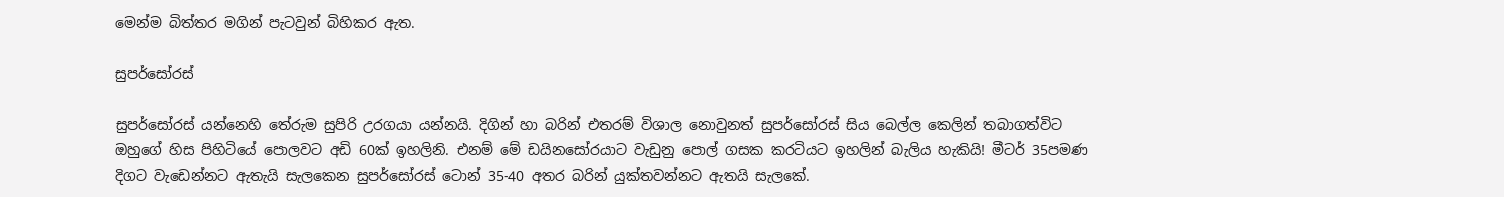මෙන්ම බිත්තර මගින් පැටවුන් බිහිකර ඇත.

සුපර්සෝරස්

සුපර්සෝරස් යන්නෙහි තේරුම සුපිරි උරගයා යන්නයි. දිගින් හා බරින් එතරම් විශාල නොවුනත් සුපර්සෝරස් සිය බෙල්ල කෙලින් තබාගත්විට ඔහුගේ හිස පිහිටියේ පොලවට අඩි 60ක් ඉහලිනි. එනම් මේ ඩයිනසෝරයාට වැඩුනු පොල් ගසක කරටියට ඉහලින් බැලිය හැකියි! මීටර් 35පමණ දිගට වැඩෙන්නට ඇතැයි සැලකෙන සුපර්සෝරස් ටොන් 35-40 අතර බරින් යුක්තවන්නට ඇතයි සැලකේ.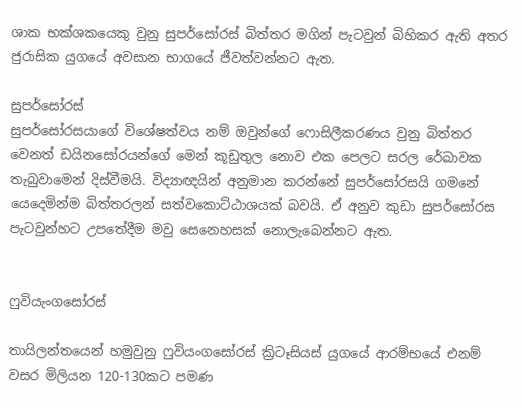ශාක භක්ශකයෙකු වුනු සුපර්සෝරස් බිත්තර මගින් පැටවුන් බිහිකර ඇති අතර ජුරාසික යුගයේ අවසාන භාගයේ ජීවත්වන්නට ඇත.

සුපර්සෝරස්
සුපර්සෝරසයාගේ විශේෂත්වය නම් ඔවුන්ගේ ෆොසිලීකරණය වුනු බිත්තර වෙනත් ඩයිනසෝරයන්ගේ මෙන් කූඩුතුල නොව එක පෙලට සරල රේඛාවක තැබුවාමෙන් දිස්වීමයි. විද්‍යාඥයින් අනුමාන කරන්නේ සුපර්සෝරසයි ගමනේ යෙදෙමින්ම බිත්තරලන් සත්වකොට්ඨාශයක් බවයි. ඒ අනුව කුඩා සුපර්සෝරස පැටවුන්හට උපතේදීම මවු සෙනෙහසක් නොලැබෙන්නට ඇත.


ෆුවියැංගසෝරස්

තායිලන්තයෙන් හමුවුනු ෆුවියංගසෝරස් ක්‍රිටෑසියස් යුගයේ ආරම්භයේ එනම් වසර මිලියන 120-130කට පමණ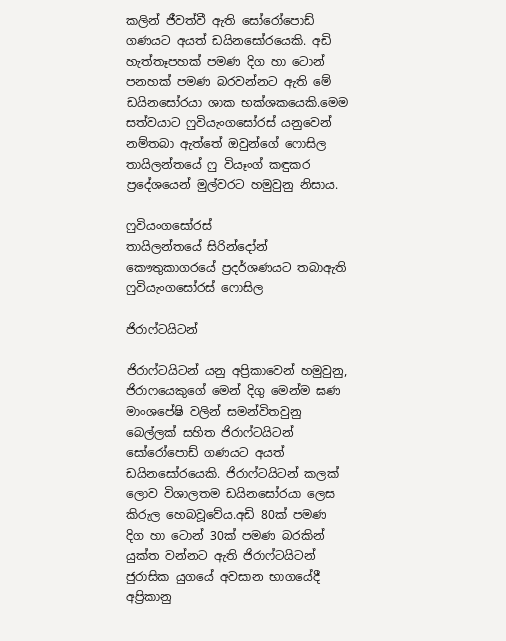කලින් ජීවත්වී ඇති සෝරෝපොඩ් ගණයට අයත් ඩයිනසෝරයෙකි. අඩි හැත්තෑපහක් පමණ දිග හා ටොන් පනහක් පමණ බරවන්නට ඇති මේ ඩයිනසෝරයා ශාක භක්ශකයෙකි.මෙම සත්වයාට ෆුවියැංගසෝරස් යනුවෙන් නම්තබා ඇත්තේ ඔවුන්ගේ ෆොසිල තායිලන්තයේ ෆු වියෑංග් කඳුකර ප්‍රදේශයෙන් මුල්වරට හමුවුනු නිසාය.

ෆුවියංගසෝරස්
තායිලන්තයේ සිරින්දෝන් කෞතුකාගරයේ ප්‍රදර්ශණයට තබාඇති ෆුවියැංගසෝරස් ෆොසිල

ජිරාෆ්ටයිටන්

ජිරාෆ්ටයිටන් යනු අප්‍රිකාවෙන් හමුවුනු, ජිරාෆයෙකුගේ මෙන් දිගු මෙන්ම ඝණ මාංශපේෂි වලින් සමන්විතවුනු බෙල්ලක් සහිත ජිරාෆ්ටයිටන් සෝරෝපොඩ් ගණයට අයත් ඩයිනසෝරයෙකි. ජිරාෆ්ටයිටන් කලක් ලොව විශාලතම ඩයිනසෝරයා ලෙස කිරුල හෙබවූවේය.අඩි 80ක් පමණ දිග හා ටොන් 30ක් පමණ බරකින් යුක්ත වන්නට ඇති ජිරාෆ්ටයිටන් ජුරාසික යුගයේ අවසාන භාගයේදී අප්‍රිකානු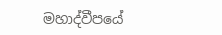මහාද්වීපයේ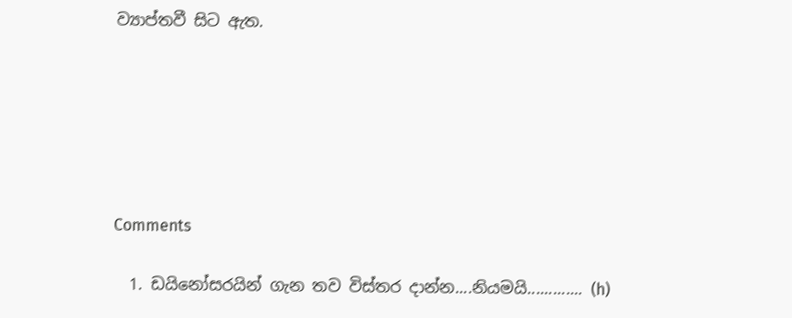ව්‍යාප්තවී සිට ඇත.






Comments

  1. ඩයිනෝසරයින් ගැන තව විස්තර දාන්න....නියමයි............. (h)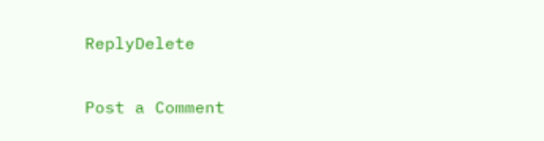ReplyDelete

Post a Comment